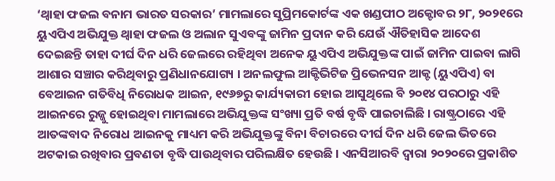‘ଥ୍ୱାହା ଫଜଲ ବନାମ ଭାରତ ସରକାର’ ମାମଲାରେ ସୁପ୍ରିମକୋର୍ଟଙ୍କ ଏକ ଖଣ୍ଡପୀଠ ଅକ୍ଟୋବର ୨୮, ୨୦୨୧ରେ ୟୁଏପିଏ ଅଭିଯୁକ୍ତ ଥ୍ୱାହା ଫଜଲ ଓ ଅଲାନ ସୁଏବଙ୍କୁ ଜାମିନ ପ୍ରଦାନ କରି ଯେଉଁ ଐତିହାସିକ ଆଦେଶ ଦେଇଛନ୍ତି ତାହା ଦୀର୍ଘ ଦିନ ଧରି ଜେଲରେ ରହିଥିବା ଅନେକ ୟୁଏପିଏ ଅଭିଯୁକ୍ତଙ୍କ ପାଇଁ ଜାମିନ ପାଇବା ଲାଗି ଆଶାର ସଞ୍ଚାର କରିଥିବାରୁ ପ୍ରଣିଧାନଯୋଗ୍ୟ । ଅନଲଫୁଲ ଆକ୍ଟିଭିଟିଜ ପ୍ରିଭେନସନ ଆକ୍ଟ (ୟୁଏପିଏ) ବା ବେଆଇନ ଗତିବିଧି ନିରୋଧକ ଆଇନ, ୧୯୬୭ରୁ କାର୍ଯ୍ୟକାରୀ ହୋଇ ଆସୁଥିଲେ ବି ୨୦୧୪ ପରଠାରୁ ଏହି ଆଇନରେ ରୁଜ୍ଜୁ ହୋଇଥିବା ମାମଲାରେ ଅଭିଯୁକ୍ତଙ୍କ ସଂଖ୍ୟା ପ୍ରତି ବର୍ଷ ବୃଦ୍ଧି ପାଇଚାଲିଛି । ରାଷ୍ଟ୍ରଠାରେ ଏହି ଆତଙ୍କବାଦ ନିରୋଧ ଆଇନକୁ ମାଧ୍ୟମ କରି ଅଭିଯୁକ୍ତଙ୍କୁ ବିନା ବିଚାରରେ ଦୀର୍ଘ ଦିନ ଧରି ଜେଲ ଭିତରେ ଅଟକାଇ ରଖିବାର ପ୍ରବଣତା ବୃଦ୍ଧି ପାଉଥିବାର ପରିଲକ୍ଷିତ ହେଉଛି । ଏନସିଆରବି ଦ୍ୱାରା ୨୦୨୦ରେ ପ୍ରକାଶିତ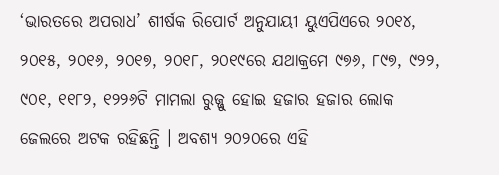‘ଭାରତରେ ଅପରାଧ’ ଶୀର୍ଷକ ରିପୋର୍ଟ ଅନୁଯାୟୀ ୟୁଏପିଏରେ ୨୦୧୪, ୨୦୧୫, ୨୦୧୬, ୨୦୧୭, ୨୦୧୮, ୨୦୧୯ରେ ଯଥାକ୍ରମେ ୯୭୬, ୮୯୭, ୯୨୨, ୯୦୧, ୧୧୮୨, ୧୨୨୬ଟି ମାମଲା ରୁଜ୍ଜୁ ହୋଇ ହଜାର ହଜାର ଲୋକ ଜେଲରେ ଅଟକ ରହିଛନ୍ତି । ଅବଶ୍ୟ ୨୦୨୦ରେ ଏହି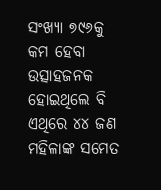ସଂଖ୍ୟା ୭୯୬କୁ କମ ହେବା ଉତ୍ସାହଜନକ ହୋଇଥିଲେ ବି ଏଥିରେ ୪୪ ଜଣ ମହିଳାଙ୍କ ସମେତ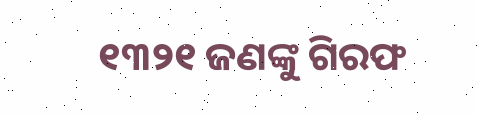୧୩୨୧ ଜଣଙ୍କୁ ଗିରଫ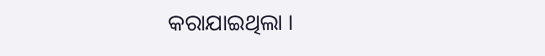କରାଯାଇଥିଲା ।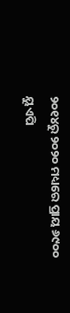୨୦୧୪ରୁ ୨୦୨୦ ମଧ୍ୟରେ ପ୍ରାୟ ୬୯୦୦ ୟୁଏପି